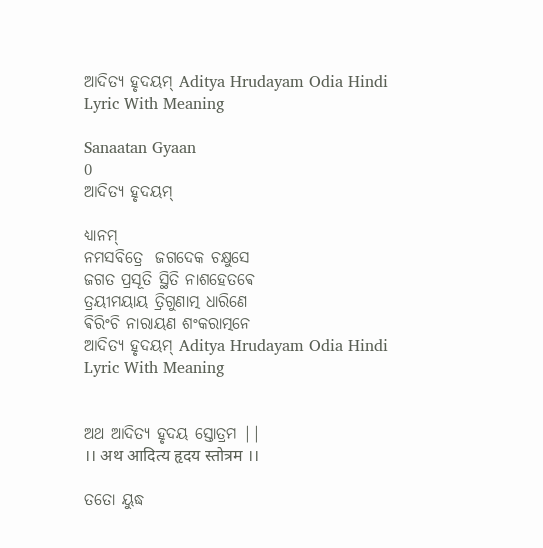ଆଦିତ୍ୟ ହୃଦୟମ୍ Aditya Hrudayam Odia Hindi Lyric With Meaning

Sanaatan Gyaan
0
ଆଦିତ୍ୟ ହୃଦୟମ୍

ଧ୍ୟାନମ୍
ନମସବିତ୍ରେ  ଜଗଦେକ ଚକ୍ଷୁସେ
ଜଗତ ପ୍ରସୂତି ସ୍ଥିତି ନାଶହେତଵେ
ତ୍ରୟୀମୟାୟ ତ୍ରିଗୁଣାତ୍ମ ଧାରିଣେ
ଵିରିଂଚି ନାରାୟଣ ଶଂକରାତ୍ମନେ
ଆଦିତ୍ୟ ହୃଦୟମ୍ Aditya Hrudayam Odia Hindi Lyric With Meaning


ଅଥ ଆଦିତ୍ୟ ହୃଦୟ ସ୍ତୋତ୍ରମ ||
।। अथ आदित्य हृदय स्तोत्रम ।।

ତତୋ ୟୁଦ୍ଧ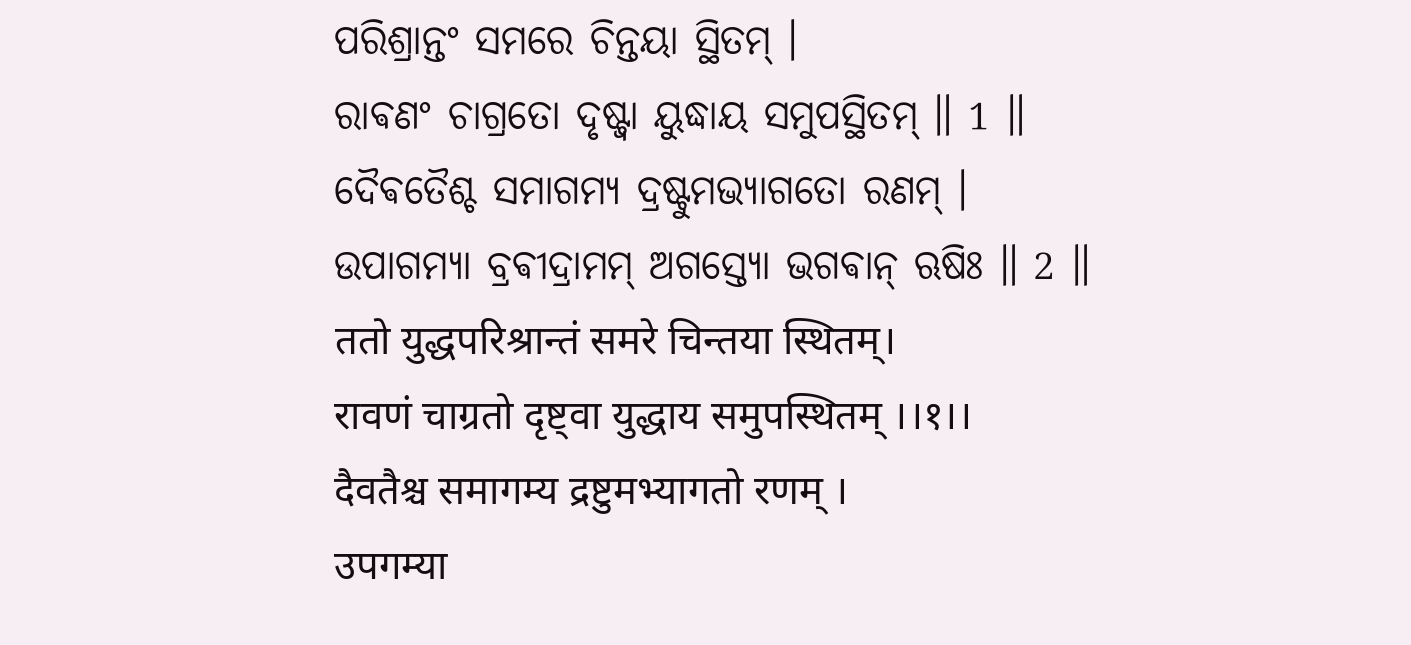ପରିଶ୍ରାନ୍ତଂ ସମରେ ଚିନ୍ତୟା ସ୍ଥିତମ୍ ।
ରାଵଣଂ ଚାଗ୍ରତୋ ଦୃଷ୍ଟ୍ଵା ୟୁଦ୍ଧାୟ ସମୁପସ୍ଥିତମ୍ ॥ 1 ॥
ଦୈଵତୈଶ୍ଚ ସମାଗମ୍ୟ ଦ୍ରଷ୍ଟୁମଭ୍ୟାଗତୋ ରଣମ୍ ।
ଉପାଗମ୍ୟା ବ୍ରଵୀଦ୍ରାମମ୍ ଅଗସ୍ତ୍ୟୋ ଭଗଵାନ୍ ଋଷିଃ ॥ 2 ॥
ततो युद्धपरिश्रान्तं समरे चिन्तया स्थितम्।
रावणं चाग्रतो दृष्ट्वा युद्धाय समुपस्थितम् ।।१।।
दैवतैश्च समागम्य द्रष्टुमभ्यागतो रणम् ।
उपगम्या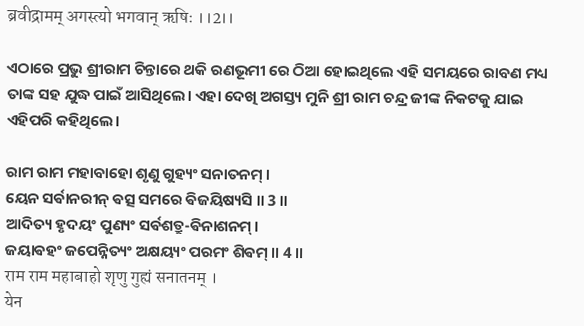ब्रवीद्रामम् अगस्त्यो भगवान् ऋषिः ।।2।।

ଏଠାରେ ପ୍ରଭୁ ଶ୍ରୀରାମ ଚିନ୍ତାରେ ଥକି ରଣଭୂମୀ ରେ ଠିଆ ହୋଇଥିଲେ ଏହି ସମୟରେ ରାବଣ ମଧ୍ୟ ତାଙ୍କ ସହ ଯୁଦ୍ଧ ପାଇଁ ଆସିଥିଲେ। ଏହା ଦେଖି ଅଗସ୍ତ୍ୟ ମୁନି ଶ୍ରୀ ରାମ ଚନ୍ଦ୍ର ଜୀଙ୍କ ନିକଟକୁ ଯାଇ ଏହିପରି କହିଥିଲେ।

ରାମ ରାମ ମହାବାହୋ ଶୃଣୁ ଗୁହ୍ୟଂ ସନାତନମ୍ ।
ୟେନ ସର୍ଵାନରୀନ୍ ଵତ୍ସ ସମରେ ଵିଜୟିଷ୍ୟସି ॥ 3 ॥
ଆଦିତ୍ୟ ହୃଦୟଂ ପୁଣ୍ୟଂ ସର୍ଵଶତ୍ରୁ-ଵିନାଶନମ୍ ।
ଜୟାଵହଂ ଜପେନ୍ନିତ୍ୟଂ ଅକ୍ଷୟ୍ୟଂ ପରମଂ ଶିଵମ୍ ॥ 4 ॥
राम राम महाबाहो शृणु गुह्यं सनातनम् ।
येन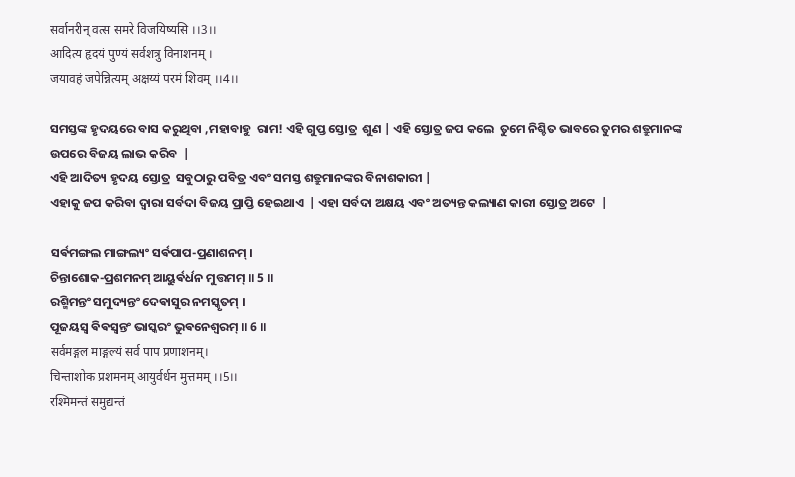सर्वानरीन् वत्स समरे विजयिष्यसि ।।3।।
आदित्य हृदयं पुण्यं सर्वशत्रु विनाशनम् ।
जयावहं जपेन्नित्यम् अक्षय्यं परमं शिवम् ।।4।।

ସମସ୍ତଙ୍କ ହୃଦୟରେ ବାସ କରୁଥିବା ,ମହାବାହୁ  ରାମ! ଏହି ଗୁପ୍ତ ସ୍ତୋତ୍ର  ଶୁଣ | ଏହି ସ୍ତୋତ୍ର ଜପ କଲେ  ତୁମେ ନିଶ୍ଚିତ ଭାବରେ ତୁମର ଶତ୍ରୁମାନଙ୍କ ଉପରେ ବିଜୟ ଲାଭ କରିବ  |
ଏହି ଆଦିତ୍ୟ ହୃଦୟ ସ୍ତୋତ୍ର  ସବୁଠାରୁ ପବିତ୍ର ଏବଂ ସମସ୍ତ ଶତ୍ରୁମାନଙ୍କର ବିନାଶକାରୀ |
ଏହାକୁ ଜପ କରିବା ଦ୍ୱାରା ସର୍ବଦା ବିଜୟ ପ୍ରାପ୍ତି ହେଇଥାଏ  | ଏହା ସର୍ବଦା ଅକ୍ଷୟ ଏବଂ ଅତ୍ୟନ୍ତ କଲ୍ୟାଣ କାରୀ ସ୍ତୋତ୍ର ଅଟେ  |

ସର୍ଵମଙ୍ଗଲ ମାଙ୍ଗଲ୍ୟଂ ସର୍ଵପାପ-ପ୍ରଣାଶନମ୍ ।
ଚିନ୍ତାଶୋକ-ପ୍ରଶମନମ୍ ଆୟୁର୍ଵର୍ଧନ ମୁତ୍ତମମ୍ ॥ 5 ॥
ରଶ୍ମିମନ୍ତଂ ସମୁଦ୍ୟନ୍ତଂ ଦେଵାସୁର ନମସ୍କୃତମ୍ ।
ପୂଜୟସ୍ଵ ଵିଵସ୍ଵନ୍ତଂ ଭାସ୍କରଂ ଭୁଵନେଶ୍ଵରମ୍ ॥ 6 ॥
सर्वमङ्गल माङ्गल्यं सर्व पाप प्रणाशनम्।
चिन्ताशोक प्रशमनम् आयुर्वर्धन मुत्तमम् ।।5।।
रश्मिमन्तं समुद्यन्तं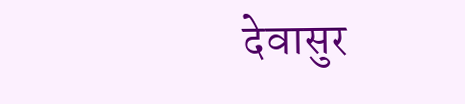देवासुर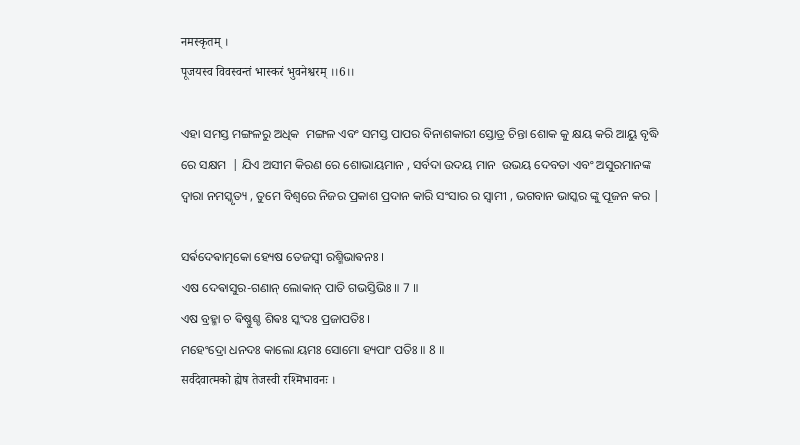नमस्कृतम् ।
पूजयस्व विवस्वन्तं भास्करं भुवनेश्वरम् ।।6।।

ଏହା ସମସ୍ତ ମଙ୍ଗଳରୁ ଅଧିକ  ମଙ୍ଗଳ ଏବଂ ସମସ୍ତ ପାପର ବିନାଶକାରୀ ସ୍ତୋତ୍ର ଚିନ୍ତା ଶୋକ କୁ କ୍ଷୟ କରି ଆୟୁ ବୃଦ୍ଧି ରେ ସକ୍ଷମ  | ଯିଏ ଅସୀମ କିରଣ ରେ ଶୋଭାୟମାନ , ସର୍ବଦା ଉଦୟ ମାନ  ଉଭୟ ଦେବତା ଏବଂ ଅସୁରମାନଙ୍କ ଦ୍ୱାରା ନମସ୍କୃତ୍ୟ , ତୁମେ ବିଶ୍ୱରେ ନିଜର ପ୍ରକାଶ ପ୍ରଦାନ କାରି ସଂସାର ର ସ୍ୱାମୀ , ଭଗବାନ ଭାସ୍କର ଙ୍କୁ ପୂଜନ କର |

ସର୍ଵଦେଵାତ୍ମକୋ ହ୍ୟେଷ ତେଜସ୍ଵୀ ରଶ୍ମିଭାଵନଃ ।
ଏଷ ଦେଵାସୁର-ଗଣାନ୍ ଲୋକାନ୍ ପାତି ଗଭସ୍ତିଭିଃ ॥ 7 ॥
ଏଷ ବ୍ରହ୍ମା ଚ ଵିଷ୍ଣୁଶ୍ଚ ଶିଵଃ ସ୍କଂଦଃ ପ୍ରଜାପତିଃ ।
ମହେଂଦ୍ରୋ ଧନଦଃ କାଲୋ ୟମଃ ସୋମୋ ହ୍ୟପାଂ ପତିଃ ॥ 8 ॥
सर्वदेवात्मको ह्येष तेजस्वी रश्मिभावनः ।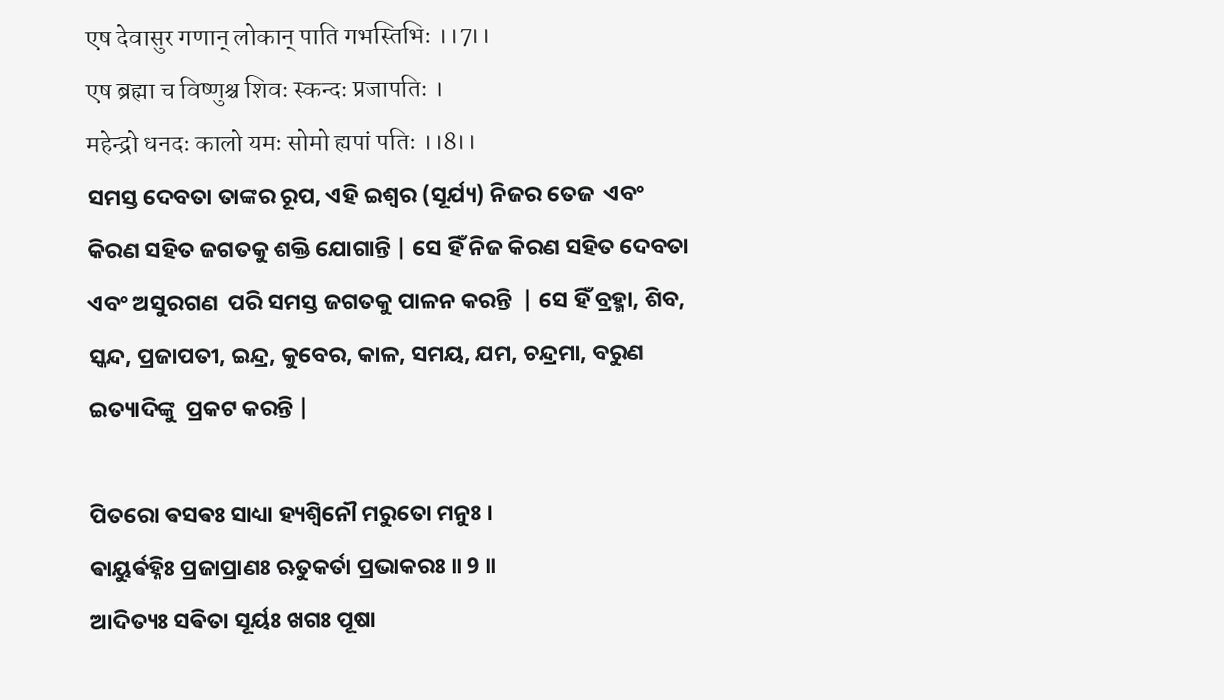एष देवासुर गणान् लोकान् पाति गभस्तिभिः ।।7।।
एष ब्रह्मा च विष्णुश्च शिवः स्कन्दः प्रजापतिः ।
महेन्द्रो धनदः कालो यमः सोमो ह्यपां पतिः ।।8।।
ସମସ୍ତ ଦେବତା ତାଙ୍କର ରୂପ, ଏହି ଇଶ୍ୱର (ସୂର୍ଯ୍ୟ) ନିଜର ତେଜ  ଏବଂ କିରଣ ସହିତ ଜଗତକୁ ଶକ୍ତି ଯୋଗାନ୍ତି | ସେ ହିଁ ନିଜ କିରଣ ସହିତ ଦେବତା ଏବଂ ଅସୁରଗଣ  ପରି ସମସ୍ତ ଜଗତକୁ ପାଳନ କରନ୍ତି  | ସେ ହିଁ ବ୍ରହ୍ମା, ଶିବ, ସ୍କନ୍ଦ, ପ୍ରଜାପତୀ, ଇନ୍ଦ୍ର, କୁବେର, କାଳ, ସମୟ, ଯମ, ଚନ୍ଦ୍ରମା, ବରୁଣ ଇତ୍ୟାଦିଙ୍କୁ  ପ୍ରକଟ କରନ୍ତି |

ପିତରୋ ଵସଵଃ ସାଧ୍ୟା ହ୍ୟଶ୍ଵିନୌ ମରୁତୋ ମନୁଃ ।
ଵାୟୁର୍ଵହ୍ନିଃ ପ୍ରଜାପ୍ରାଣଃ ଋତୁକର୍ତା ପ୍ରଭାକରଃ ॥ 9 ॥
ଆଦିତ୍ୟଃ ସଵିତା ସୂର୍ୟଃ ଖଗଃ ପୂଷା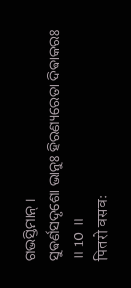ଗଭସ୍ତିମାନ୍ ।
ସୁଵର୍ଣସଦୃଶୋ ଭାନୁଃ ହିରଣ୍ୟରେତା ଦିଵାକରଃ ॥ 10 ॥
पितरो वसवः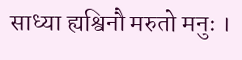साध्या ह्यश्विनौ मरुतो मनुः ।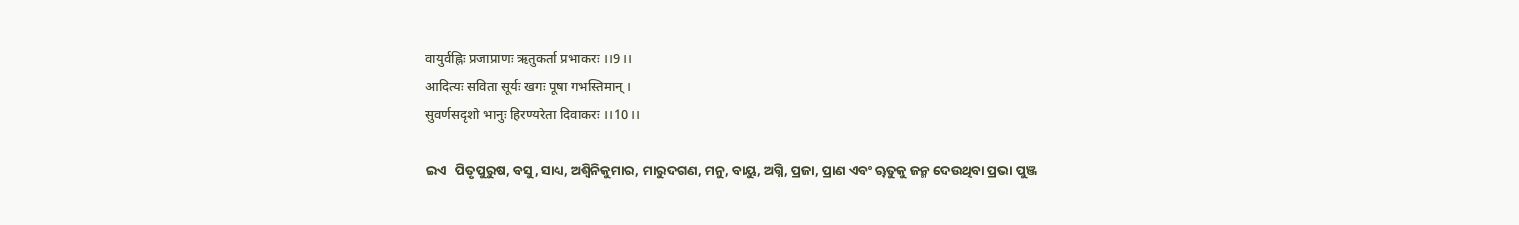वायुर्वह्निः प्रजाप्राणः ऋतुकर्ता प्रभाकरः ।।9।।
आदित्यः सविता सूर्यः खगः पूषा गभस्तिमान् ।
सुवर्णसदृशो भानुः हिरण्यरेता दिवाकरः ।।10।।

ଇଏ   ପିତୃପୁରୁଷ, ବସୁ, ସାଧ୍ୟ, ଅଶ୍ୱିନିକୁମାର, ମାରୁଦଗଣ, ମନୁ, ବାୟୁ, ଅଗ୍ନି, ପ୍ରଜା, ପ୍ରାଣ ଏବଂ ୠତୁକୁ ଜନ୍ମ ଦେଉଥିବା ପ୍ରଭା ପୁଞ୍ଜ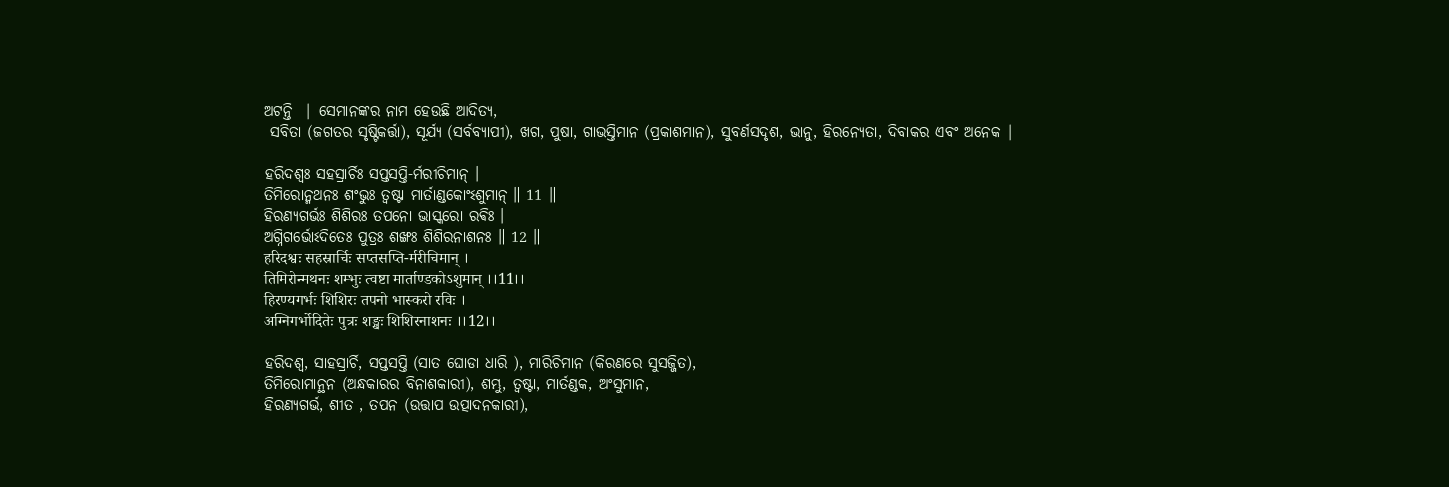ଅଟନ୍ତି  | ସେମାନଙ୍କର ନାମ ହେଉଛି ଆଦିତ୍ୟ,
 ସବିତା (ଜଗତର ସୃଷ୍ଟିକର୍ତ୍ତା), ସୂର୍ଯ୍ୟ (ସର୍ବବ୍ୟାପୀ), ଖଗ, ପୁଷା, ଗାଭସ୍ତିମାନ (ପ୍ରକାଶମାନ), ସୁବର୍ଣସଦୃଶ, ଭାନୁ, ହିରନ୍ୟେତା, ଦିବାକର ଏବଂ ଅନେକ |

ହରିଦଶ୍ଵଃ ସହସ୍ରାର୍ଚିଃ ସପ୍ତସପ୍ତି-ର୍ମରୀଚିମାନ୍ ।
ତିମିରୋନ୍ମଥନଃ ଶଂଭୁଃ ତ୍ଵଷ୍ଟା ମାର୍ତାଣ୍ଡକୋଂଽଶୁମାନ୍ ॥ 11 ॥
ହିରଣ୍ୟଗର୍ଭଃ ଶିଶିରଃ ତପନୋ ଭାସ୍କରୋ ରଵିଃ ।
ଅଗ୍ନିଗର୍ଭୋଽଦିତେଃ ପୁତ୍ରଃ ଶଙ୍ଖଃ ଶିଶିରନାଶନଃ ॥ 12 ॥
हरिदश्वः सहस्रार्चिः सप्तसप्ति-र्मरीचिमान् ।
तिमिरोन्मथनः शम्भुः त्वष्टा मार्ताण्डको‌ऽशुमान् ।।11।।
हिरण्यगर्भः शिशिरः तपनो भास्करो रविः ।
अग्निगर्भो‌दितेः पुत्रः शङ्खः शिशिरनाशनः ।।12।।

ହରିଦଶ୍ଵ, ସାହସ୍ରାର୍ଚି, ସପ୍ତସପ୍ତି (ସାତ ଘୋଡା ଧାରି ), ମାରିଚିମାନ (କିରଣରେ ସୁସଜ୍ଜିତ),
ତିମିରୋମାନ୍ଥନ (ଅନ୍ଧକାରର ବିନାଶକାରୀ), ଶମ୍ଭୁ, ତ୍ଵଷ୍ଟା, ମାର୍ତଣ୍ଡକ, ଅଂସୁମାନ,
ହିରଣ୍ୟଗର୍ଭ, ଶୀତ , ତପନ (ଉତ୍ତାପ ଉତ୍ପାଦନକାରୀ),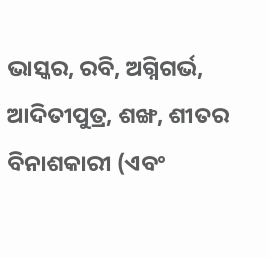ଭାସ୍କର, ରବି, ଅଗ୍ନିଗର୍ଭ,
ଆଦିତୀପୁତ୍ର, ଶଙ୍ଖ, ଶୀତର ବିନାଶକାରୀ (ଏବଂ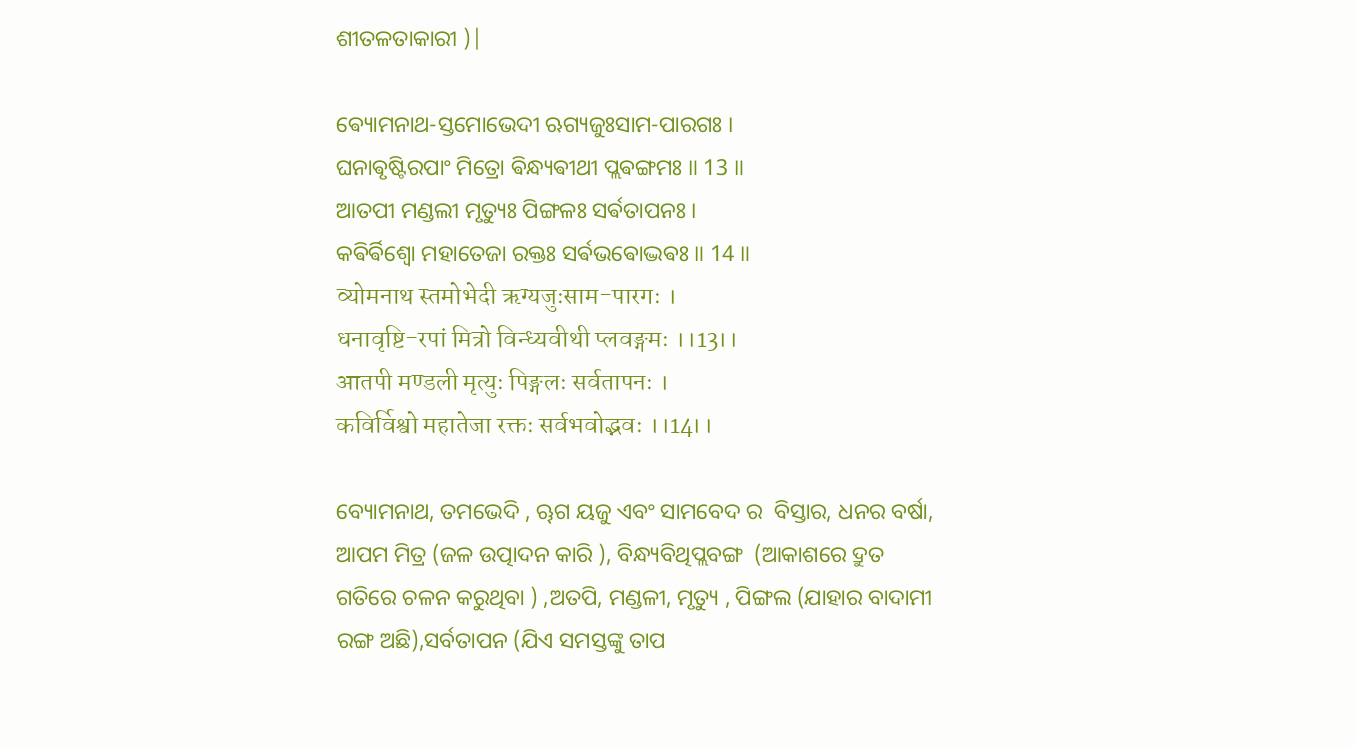ଶୀତଳତାକାରୀ )|

ଵ୍ୟୋମନାଥ-ସ୍ତମୋଭେଦୀ ଋଗ୍ୟଜୁଃସାମ-ପାରଗଃ ।
ଘନାଵୃଷ୍ଟିରପାଂ ମିତ୍ରୋ ଵିନ୍ଧ୍ୟଵୀଥୀ ପ୍ଲଵଙ୍ଗମଃ ॥ 13 ॥
ଆତପୀ ମଣ୍ଡଲୀ ମୃତ୍ୟୁଃ ପିଙ୍ଗଳଃ ସର୍ଵତାପନଃ ।
କଵିର୍ଵିଶ୍ଵୋ ମହାତେଜା ରକ୍ତଃ ସର୍ଵଭଵୋଦ୍ଭଵଃ ॥ 14 ॥
व्योमनाथ स्तमोभेदी ऋग्यजुःसाम-पारगः ।
धनावृष्टि-रपां मित्रो विन्ध्यवीथी प्लवङ्गमः ।।13।।
आतपी मण्डली मृत्युः पिङ्गलः सर्वतापनः ।
कविर्विश्वो महातेजा रक्तः सर्वभवोद्भवः ।।14।।

ବ୍ୟୋମନାଥ, ତମଭେଦି , ୠଗ ୟଜୁ ଏବଂ ସାମବେଦ ର  ବିସ୍ତାର, ଧନର ବର୍ଷା, ଆପମ ମିତ୍ର (ଜଳ ଉତ୍ପାଦନ କାରି ), ବିନ୍ଧ୍ୟବିଥିପ୍ଲବଙ୍ଗ  (ଆକାଶରେ ଦ୍ରୁତ ଗତିରେ ଚଳନ କରୁଥିବା ) ,ଅତପି, ମଣ୍ଡଳୀ, ମୃତ୍ୟୁ , ପିଙ୍ଗଲ (ଯାହାର ବାଦାମୀ ରଙ୍ଗ ଅଛି),ସର୍ବତାପନ (ଯିଏ ସମସ୍ତଙ୍କୁ ତାପ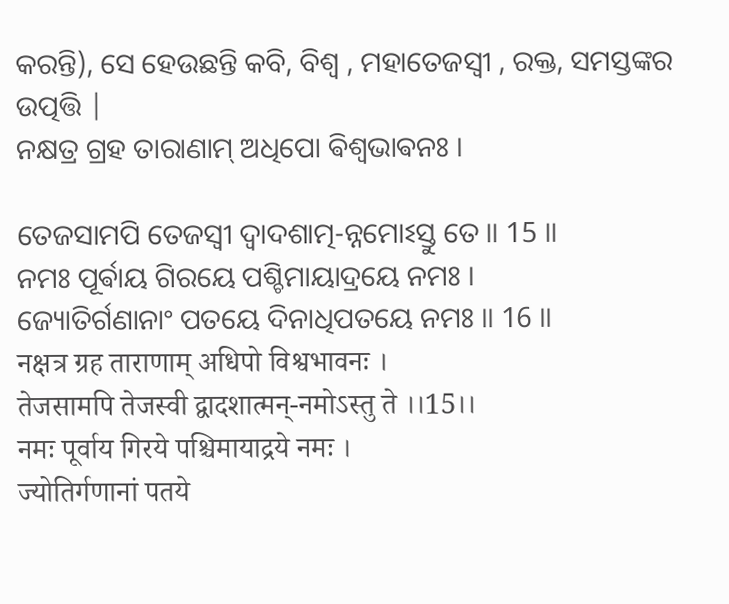କରନ୍ତି), ସେ ହେଉଛନ୍ତି କବି, ବିଶ୍ୱ , ମହାତେଜସ୍ଵୀ , ରକ୍ତ, ସମସ୍ତଙ୍କର ଉତ୍ପତ୍ତି |
ନକ୍ଷତ୍ର ଗ୍ରହ ତାରାଣାମ୍ ଅଧିପୋ ଵିଶ୍ଵଭାଵନଃ ।

ତେଜସାମପି ତେଜସ୍ଵୀ ଦ୍ଵାଦଶାତ୍ମ-ନ୍ନମୋଽସ୍ତୁ ତେ ॥ 15 ॥
ନମଃ ପୂର୍ଵାୟ ଗିରୟେ ପଶ୍ଚିମାୟାଦ୍ରୟେ ନମଃ ।
ଜ୍ୟୋତିର୍ଗଣାନାଂ ପତୟେ ଦିନାଧିପତୟେ ନମଃ ॥ 16 ॥
नक्षत्र ग्रह ताराणाम् अधिपो विश्वभावनः ।
तेजसामपि तेजस्वी द्वादशात्मन्-नमोऽ‌स्तु ते ।।15।।
नमः पूर्वाय गिरये पश्चिमायाद्रये नमः ।
ज्योतिर्गणानां पतये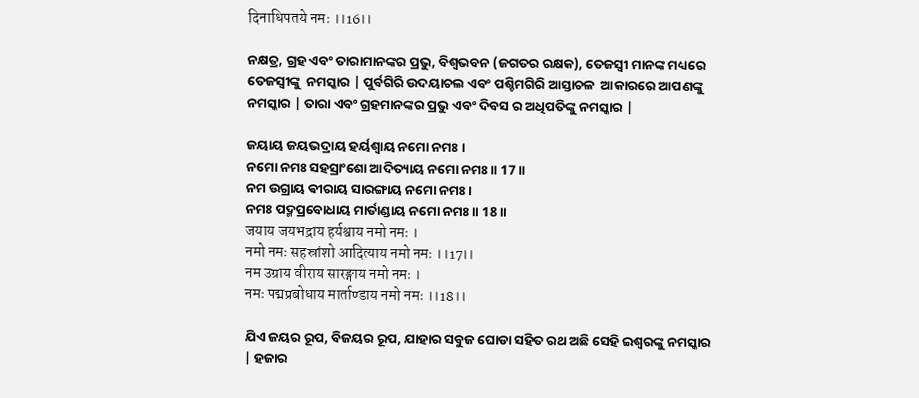दिनाधिपतये नमः ।।16।।

ନକ୍ଷତ୍ର, ଗ୍ରହ ଏବଂ ତାରାମାନଙ୍କର ପ୍ରଭୁ, ବିଶ୍ୱଭବନ (ଜଗତର ରକ୍ଷକ), ତେଜସ୍ୱୀ ମାନଙ୍କ ମଧ୍ୟରେ  ତେଜସ୍ୱୀଙ୍କୁ  ନମସ୍କାର | ପୁର୍ବଗିରି ଉଦୟାଚଲ ଏବଂ ପଶ୍ଚିମଗିରି ଆସ୍ତାଚଳ  ଆକାରରେ ଆପଣଙ୍କୁ ନମସ୍କାର | ତାରା ଏବଂ ଗ୍ରହମାନଙ୍କର ପ୍ରଭୁ ଏବଂ ଦିବସ ର ଅଧିପତିଙ୍କୁ ନମସ୍କାର |

ଜୟାୟ ଜୟଭଦ୍ରାୟ ହର୍ୟଶ୍ଵାୟ ନମୋ ନମଃ ।
ନମୋ ନମଃ ସହସ୍ରାଂଶୋ ଆଦିତ୍ୟାୟ ନମୋ ନମଃ ॥ 17 ॥
ନମ ଉଗ୍ରାୟ ଵୀରାୟ ସାରଙ୍ଗାୟ ନମୋ ନମଃ ।
ନମଃ ପଦ୍ମପ୍ରବୋଧାୟ ମାର୍ତାଣ୍ଡାୟ ନମୋ ନମଃ ॥ 18 ॥
जयाय जयभद्राय हर्यश्वाय नमो नमः ।
नमो नमः सहस्रांशो आदित्याय नमो नमः ।।17।।
नम उग्राय वीराय सारङ्गाय नमो नमः ।
नमः पद्मप्रबोधाय मार्ताण्डाय नमो नमः ।।18।।

ଯିଏ ଜୟର ରୂପ, ବିଜୟର ରୂପ, ଯାହାର ସବୁଜ ଘୋଡା ସହିତ ରଥ ଅଛି ସେହି ଇଶ୍ୱରଙ୍କୁ ନମସ୍କାର | ହଜାର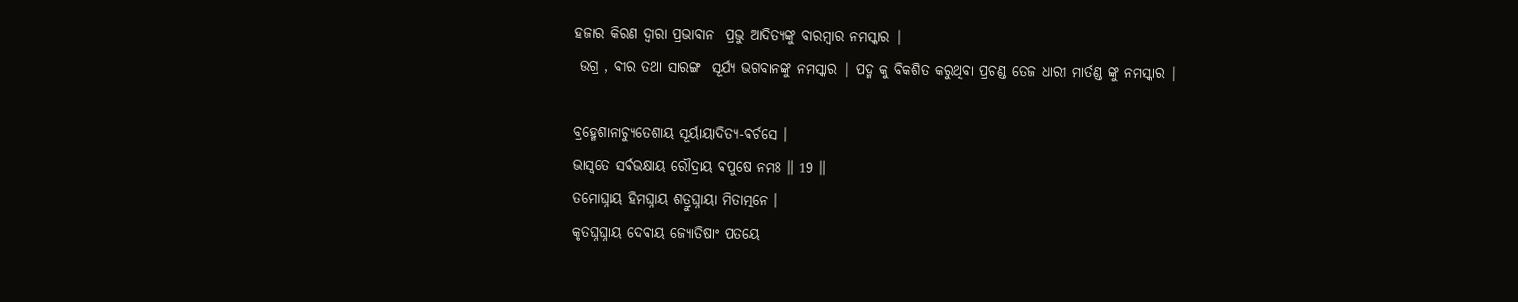ହଜାର କିରଣ ଦ୍ୱାରା ପ୍ରଭାବାନ  ପ୍ରଭୁ ଆଦିତ୍ୟଙ୍କୁ ବାରମ୍ବାର ନମସ୍କାର |
 ଉଗ୍ର , ବୀର ତଥା ସାରଙ୍ଗ  ସୂର୍ଯ୍ୟ ଭଗବାନଙ୍କୁ ନମସ୍କାର | ପଦ୍ମ କୁ ବିକଶିତ କରୁଥିବା ପ୍ରଚଣ୍ଡ ତେଜ ଧାରୀ ମାର୍ତଣ୍ଡ ଙ୍କୁ ନମସ୍କାର |

ବ୍ରହ୍ମେଶାନାଚ୍ୟୁତେଶାୟ ସୂର୍ୟାୟାଦିତ୍ୟ-ଵର୍ଚସେ ।
ଭାସ୍ଵତେ ସର୍ଵଭକ୍ଷାୟ ରୌଦ୍ରାୟ ଵପୁଷେ ନମଃ ॥ 19 ॥
ତମୋଘ୍ନାୟ ହିମଘ୍ନାୟ ଶତ୍ରୁଘ୍ନାୟା ମିତାତ୍ମନେ ।
କୃତଘ୍ନଘ୍ନାୟ ଦେଵାୟ ଜ୍ୟୋତିଷାଂ ପତୟେ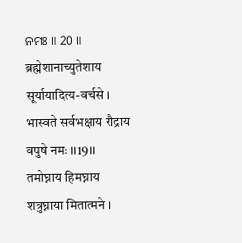ନମଃ ॥ 20 ॥
ब्रह्मेशानाच्युतेशाय सूर्यायादित्य-वर्चसे ।
भास्वते सर्वभक्षाय रौद्राय वपुषे नमः ।।19।।
तमोघ्नाय हिमघ्नाय शत्रुघ्नाया मितात्मने ।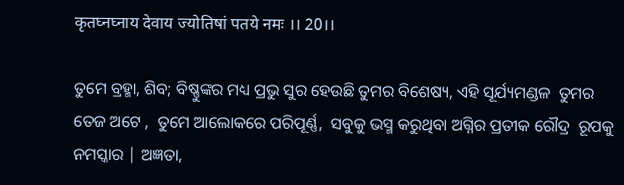कृतघ्नघ्नाय देवाय ज्योतिषां पतये नमः ।। 20।।

ତୁମେ ବ୍ରହ୍ମା, ଶିବ; ବିଷ୍ଣୁଙ୍କର ମଧ୍ୟ ପ୍ରଭୁ ସୁର ହେଉଛି ତୁମର ବିଶେଷ୍ୟ, ଏହି ସୂର୍ଯ୍ୟମଣ୍ଡଳ  ତୁମର ତେଜ ଅଟେ ,  ତୁମେ ଆଲୋକରେ ପରିପୂର୍ଣ୍ଣ,  ସବୁକୁ ଭସ୍ମ କରୁଥିବା ଅଗ୍ନିର ପ୍ରତୀକ ରୌଦ୍ର  ରୂପକୁ ନମସ୍କାର | ଅଜ୍ଞତା,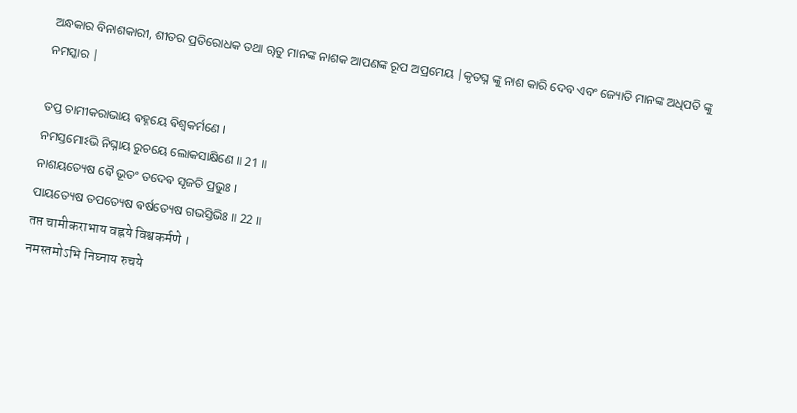ଅନ୍ଧକାର ବିନାଶକାରୀ, ଶୀତର ପ୍ରତିରୋଧକ ତଥା ୠତୁ ମାନଙ୍କ ନାଶକ ଆପଣଙ୍କ ରୂପ ଅପ୍ରମେୟ |କୃତଘ୍ନ ଙ୍କୁ ନାଶ କାରି ଦେବ ଏବଂ ଜ୍ୟୋତି ମାନଙ୍କ ଅଧିପତି ଙ୍କୁ ନମସ୍କାର |

ତପ୍ତ ଚାମୀକରାଭାୟ ଵହ୍ନୟେ ଵିଶ୍ଵକର୍ମଣେ ।
ନମସ୍ତମୋଽଭି ନିଘ୍ନାୟ ରୁଚୟେ ଲୋକସାକ୍ଷିଣେ ॥ 21 ॥
ନାଶୟତ୍ୟେଷ ଵୈ ଭୂତଂ ତଦେଵ ସୃଜତି ପ୍ରଭୁଃ ।
ପାୟତ୍ୟେଷ ତପତ୍ୟେଷ ଵର୍ଷତ୍ୟେଷ ଗଭସ୍ତିଭିଃ ॥ 22 ॥
तप्त चामीकराभाय वह्नये विश्वकर्मणे ।
नमस्तमो‌ऽभि निघ्नाय रुचये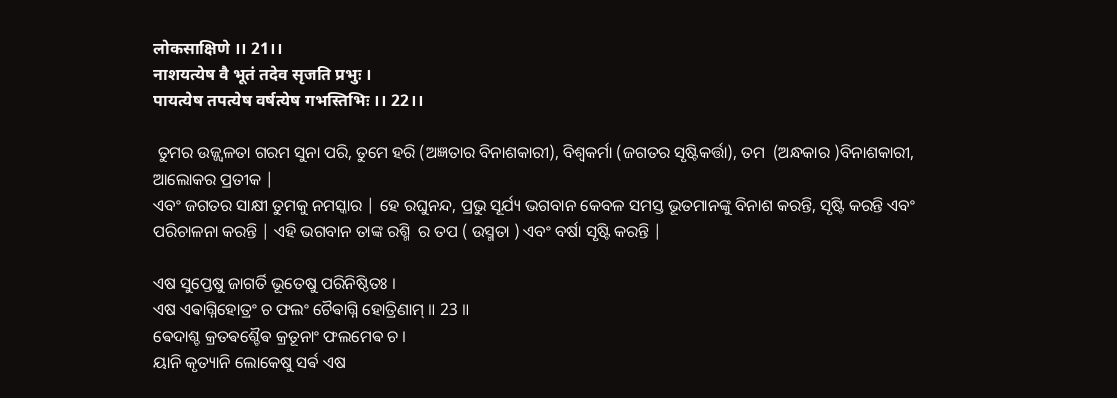लोकसाक्षिणे ।। 21।।
नाशयत्येष वै भूतं तदेव सृजति प्रभुः ।
पायत्येष तपत्येष वर्षत्येष गभस्तिभिः ।। 22।।

 ତୁମର ଉଜ୍ଜ୍ୱଳତା ଗରମ ସୁନା ପରି, ତୁମେ ହରି (ଅଜ୍ଞତାର ବିନାଶକାରୀ), ବିଶ୍ୱକର୍ମା (ଜଗତର ସୃଷ୍ଟିକର୍ତ୍ତା), ତମ  (ଅନ୍ଧକାର )ବିନାଶକାରୀ, ଆଲୋକର ପ୍ରତୀକ |
ଏବଂ ଜଗତର ସାକ୍ଷୀ ତୁମକୁ ନମସ୍କାର | ହେ ରଘୁନନ୍ଦ, ପ୍ରଭୁ ସୂର୍ଯ୍ୟ ଭଗବାନ କେବଳ ସମସ୍ତ ଭୂତମାନଙ୍କୁ ବିନାଶ କରନ୍ତି, ସୃଷ୍ଟି କରନ୍ତି ଏବଂ ପରିଚାଳନା କରନ୍ତି | ଏହି ଭଗବାନ ତାଙ୍କ ରଶ୍ମି  ର ତପ ( ଉସ୍ମତା ) ଏବଂ ବର୍ଷା ସୃଷ୍ଟି କରନ୍ତି |

ଏଷ ସୁପ୍ତେଷୁ ଜାଗର୍ତି ଭୂତେଷୁ ପରିନିଷ୍ଠିତଃ ।
ଏଷ ଏଵାଗ୍ନିହୋତ୍ରଂ ଚ ଫଲଂ ଚୈଵାଗ୍ନି ହୋତ୍ରିଣାମ୍ ॥ 23 ॥
ଵେଦାଶ୍ଚ କ୍ରତଵଶ୍ଚୈଵ କ୍ରତୂନାଂ ଫଲମେଵ ଚ ।
ୟାନି କୃତ୍ୟାନି ଲୋକେଷୁ ସର୍ଵ ଏଷ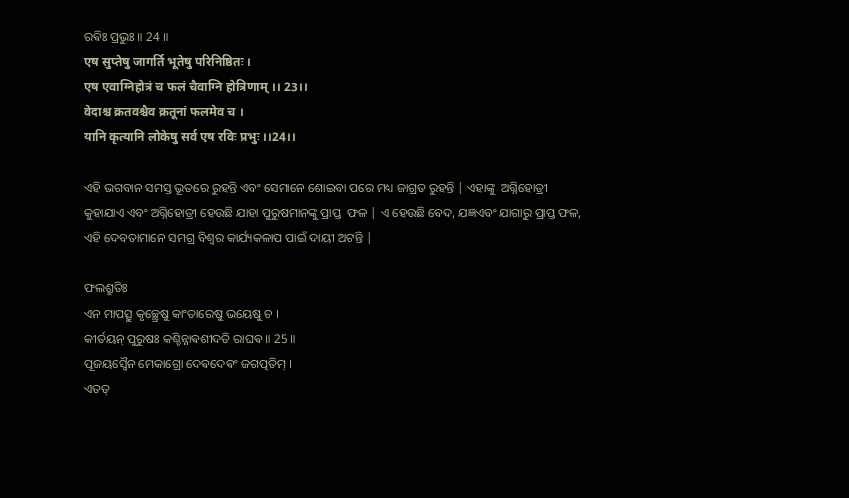ରଵିଃ ପ୍ରଭୁଃ ॥ 24 ॥
एष सुप्तेषु जागर्ति भूतेषु परिनिष्ठितः ।
एष एवाग्निहोत्रं च फलं चैवाग्नि होत्रिणाम् ।। 23।।
वेदाश्च क्रतवश्चैव क्रतूनां फलमेव च ।
यानि कृत्यानि लोकेषु सर्व एष रविः प्रभुः ।।24।।

ଏହି ଭଗବାନ ସମସ୍ତ ଭୂତରେ ରୁହନ୍ତି ଏବଂ ସେମାନେ ଶୋଇବା ପରେ ମଧ୍ୟ ଜାଗ୍ରତ ରୁହନ୍ତି | ଏହାଙ୍କୁ  ଅଗ୍ନିହୋତ୍ରୀ କୁହାଯାଏ ଏବଂ ଅଗ୍ନିହୋତ୍ରୀ ହେଉଛି ଯାହା ପୁରୁଷମାନଙ୍କୁ ପ୍ରାପ୍ତ  ଫଳ | ଏ ହେଉଛି ବେଦ, ଯଜ୍ଞଏବଂ ଯାଗାରୁ ପ୍ରାପ୍ତ ଫଳ, ଏହି ଦେବତାମାନେ ସମଗ୍ର ବିଶ୍ୱର କାର୍ଯ୍ୟକଳାପ ପାଇଁ ଦାୟୀ ଅଟନ୍ତି |

ଫଲଶ୍ରୁତିଃ
ଏନ ମାପତ୍ସୁ କୃଚ୍ଛ୍ରେଷୁ କାଂତାରେଷୁ ଭୟେଷୁ ଚ ।
କୀର୍ତୟନ୍ ପୁରୁଷଃ କଶ୍ଚିନ୍ନାଵଶୀଦତି ରାଘଵ ॥ 25 ॥
ପୂଜୟସ୍ଵୈନ ମେକାଗ୍ରୋ ଦେଵଦେଵଂ ଜଗତ୍ପତିମ୍ ।
ଏତତ୍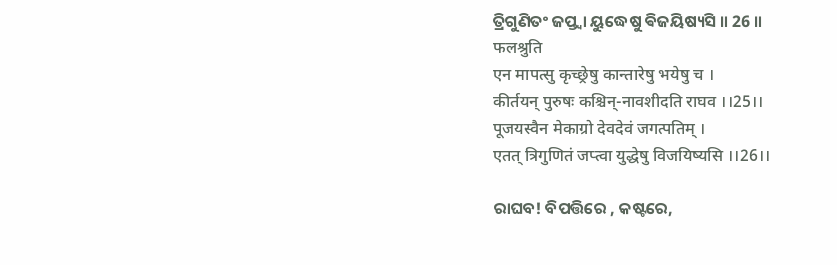ତ୍ରିଗୁଣିତଂ ଜପ୍ତ୍ଵା ୟୁଦ୍ଧେଷୁ ଵିଜୟିଷ୍ୟସି ॥ 26 ॥
फलश्रुति
एन मापत्सु कृच्छ्रेषु कान्तारेषु भयेषु च ।
कीर्तयन् पुरुषः कश्चिन्-नावशीदति राघव ।।25।।
पूजयस्वैन मेकाग्रो देवदेवं जगत्पतिम् ।
एतत् त्रिगुणितं जप्त्वा युद्धेषु विजयिष्यसि ।।26।।

ରାଘବ! ବିପତ୍ତିରେ , କଷ୍ଟରେ,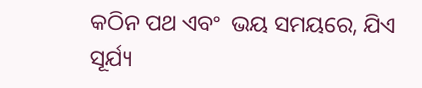କଠିନ ପଥ ଏବଂ  ଭୟ ସମୟରେ, ଯିଏ ସୂର୍ଯ୍ୟ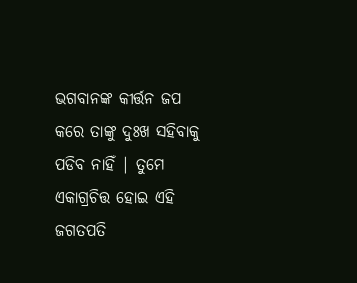ଭଗବାନଙ୍କ କୀର୍ତ୍ତନ ଜପ କରେ ତାଙ୍କୁ ଦୁଃଖ ସହିବାକୁ ପଡିବ ନାହିଁ | ତୁମେ ଏକାଗ୍ରଚିତ୍ତ ହୋଇ ଏହି
ଜଗତପତି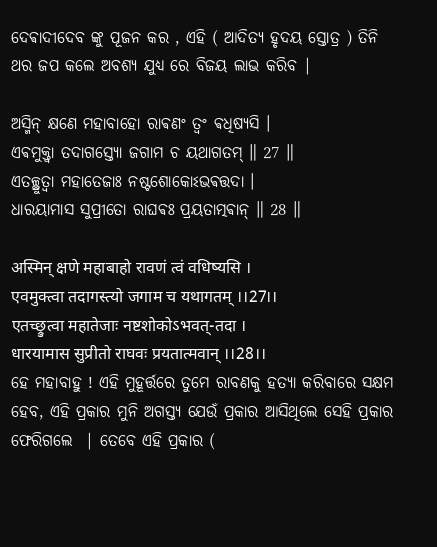ଦେଵାଦୀଦେବ ଙ୍କୁ ପୂଜନ କର , ଏହି ( ଆଦିତ୍ୟ ହୃଦୟ ସ୍ତୋତ୍ର ) ତିନି ଥର ଜପ କଲେ ଅବଶ୍ୟ ଯୁଧ୍ୟ ରେ ବିଜୟ ଲାଭ କରିବ |

ଅସ୍ମିନ୍ କ୍ଷଣେ ମହାବାହୋ ରାଵଣଂ ତ୍ଵଂ ଵଧିଷ୍ୟସି ।
ଏଵମୁକ୍ତ୍ଵା ତଦାଗସ୍ତ୍ୟୋ ଜଗାମ ଚ ୟଥାଗତମ୍ ॥ 27 ॥
ଏତଚ୍ଛ୍ରୁତ୍ଵା ମହାତେଜାଃ ନଷ୍ଟଶୋକୋଽଭଵତ୍ତଦା ।
ଧାରୟାମାସ ସୁପ୍ରୀତୋ ରାଘଵଃ ପ୍ରୟତାତ୍ମଵାନ୍ ॥ 28 ॥

अस्मिन् क्षणे महाबाहो रावणं त्वं वधिष्यसि ।
एवमुक्त्वा तदागस्त्यो जगाम च यथागतम् ।।27।।
एतच्छ्रुत्वा महातेजाः नष्टशोको‌ऽभवत्-तदा ।
धारयामास सुप्रीतो राघवः प्रयतात्मवान् ।।28।।
ହେ ମହାବାହୁ ! ଏହି ମୁହୂର୍ତ୍ତରେ ତୁମେ ରାବଣକୁ ହତ୍ୟା କରିବାରେ ସକ୍ଷମ ହେବ, ଏହି ପ୍ରକାର ମୁନି ଅଗସ୍ତ୍ୟ ଯେଉଁ ପ୍ରକାର ଆସିଥିଲେ ସେହି ପ୍ରକାର ଫେରିଗଲେ  | ତେବେ ଏହି ପ୍ରକାର (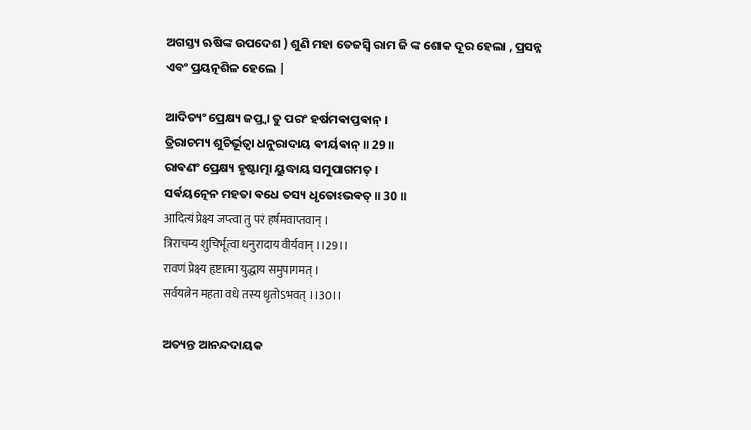ଅଗସ୍ତ୍ୟ ଋଷିଙ୍କ ଉପଦେଶ ) ଶୁଣି ମହା ତେଜସ୍ୱି ରାମ ଜି ଙ୍କ ଶୋକ ଦୂର ହେଲା , ପ୍ରସନ୍ନ ଏବଂ ପ୍ରୟତ୍ନଶିଳ ହେଲେ |

ଆଦିତ୍ୟଂ ପ୍ରେକ୍ଷ୍ୟ ଜପ୍ତ୍ଵା ତୁ ପରଂ ହର୍ଷମଵାପ୍ତଵାନ୍ ।
ତ୍ରିରାଚମ୍ୟ ଶୁଚିର୍ଭୂତ୍ଵା ଧନୁରାଦାୟ ଵୀର୍ୟଵାନ୍ ॥ 29 ॥
ରାଵଣଂ ପ୍ରେକ୍ଷ୍ୟ ହୃଷ୍ଟାତ୍ମା ୟୁଦ୍ଧାୟ ସମୁପାଗମତ୍ ।
ସର୍ଵୟତ୍ନେନ ମହତା ଵଧେ ତସ୍ୟ ଧୃତୋଽଭଵତ୍ ॥ 30 ॥
आदित्यं प्रेक्ष्य जप्त्वा तु परं हर्षमवाप्तवान् ।
त्रिराचम्य शुचिर्भूत्वा धनुरादाय वीर्यवान् ।।29।।
रावणं प्रेक्ष्य हृष्टात्मा युद्धाय समुपागमत् ।
सर्वयत्नेन महता वधे तस्य धृतो‌ऽभवत् ।।30।।

ଅତ୍ୟନ୍ତ ଆନନ୍ଦଦାୟକ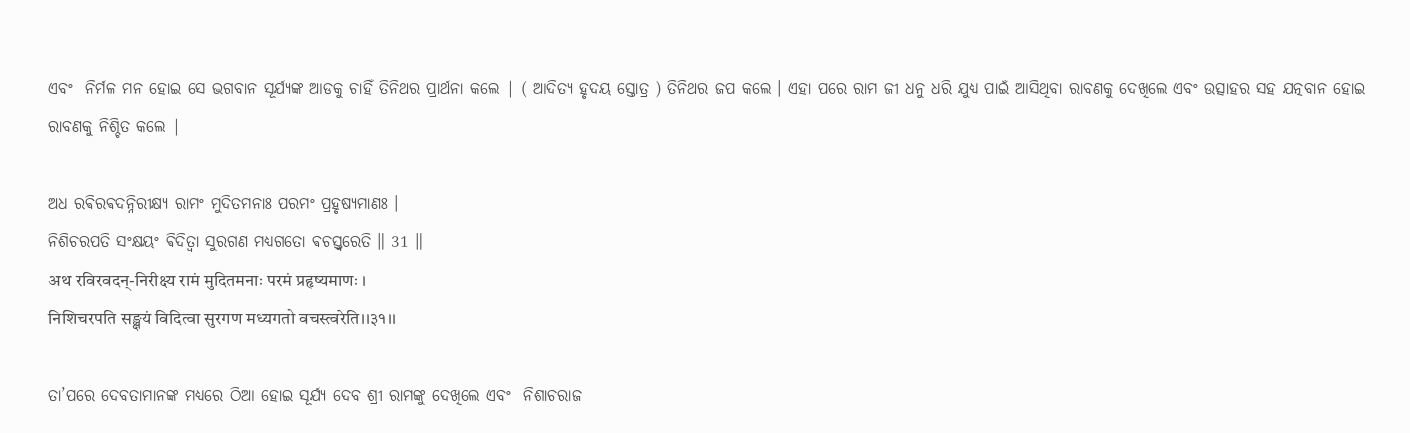ଏବଂ  ନିର୍ମଳ ମନ ହୋଇ ସେ ଭଗବାନ ସୂର୍ଯ୍ୟଙ୍କ ଆଡକୁ ଚାହିଁ ତିନିଥର ପ୍ରାର୍ଥନା କଲେ | ( ଆଦିତ୍ୟ ହୃଦୟ ସ୍ତୋତ୍ର ) ତିନିଥର ଜପ କଲେ । ଏହା ପରେ ରାମ ଜୀ ଧନୁ ଧରି ଯୁଧ୍ୟ ପାଇଁ ଆସିଥିବା ରାବଣକୁ ଦେଖିଲେ ଏବଂ ଉତ୍ସାହର ସହ ଯତ୍ନବାନ ହୋଇ ରାବଣକୁ ନିଶ୍ଚିତ କଲେ |

ଅଧ ରଵିରଵଦନ୍ନିରୀକ୍ଷ୍ୟ ରାମଂ ମୁଦିତମନାଃ ପରମଂ ପ୍ରହୃଷ୍ୟମାଣଃ ।
ନିଶିଚରପତି ସଂକ୍ଷୟଂ ଵିଦିତ୍ଵା ସୁରଗଣ ମଧ୍ୟଗତୋ ଵଚସ୍ତ୍ଵରେତି ॥ 31 ॥
अथ रविरवदन्-निरीक्ष्य रामं मुदितमनाः परमं प्रहृष्यमाणः ।
निशिचरपति सङ्क्षयं विदित्वा सुरगण मध्यगतो वचस्त्वरेति।।३१।।

ତା’ପରେ ଦେବତାମାନଙ୍କ ମଧ୍ୟରେ ଠିଆ ହୋଇ ସୂର୍ଯ୍ୟ ଦେବ ଶ୍ରୀ ରାମଙ୍କୁ ଦେଖିଲେ ଏବଂ  ନିଶାଚରାଜ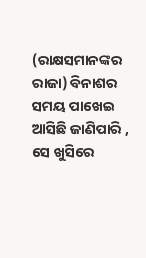(ରାକ୍ଷସମାନଙ୍କର ରାଜା) ବିନାଶର ସମୟ ପାଖେଇ ଆସିଛି ଜାଣିପାରି , ସେ ଖୁସିରେ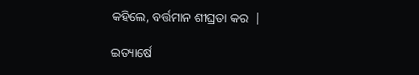କହିଲେ, ବର୍ତ୍ତମାନ ଶୀଘ୍ରତା କର  |

ଇତ୍ୟାର୍ଷେ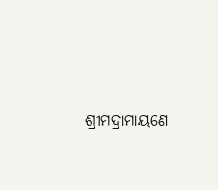ଶ୍ରୀମଦ୍ରାମାୟଣେ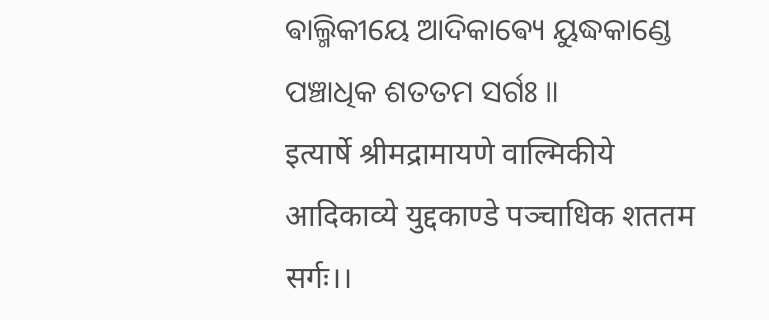ଵାଲ୍ମିକୀୟେ ଆଦିକାଵ୍ୟେ ୟୁଦ୍ଧକାଣ୍ଡେ ପଞ୍ଚାଧିକ ଶତତମ ସର୍ଗଃ ॥
इत्यार्षे श्रीमद्रामायणे वाल्मिकीये आदिकाव्ये युद्दकाण्डे पञ्चाधिक शततम सर्गः।।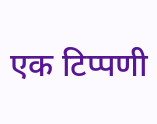एक टिप्पणी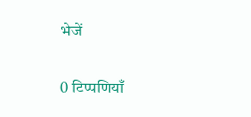भेजें

0 टिप्पणियाँ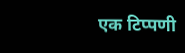एक टिप्पणी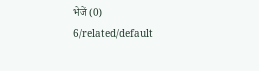भेजें (0)
6/related/default